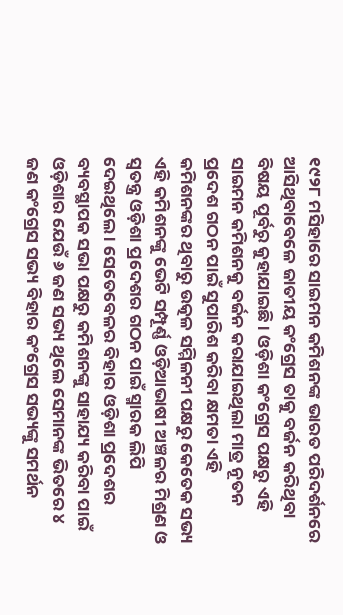୧୯୨୮ ମସିହାରେ ସାଇମନ କମିଶନଙ୍କ ଭାରତ ପରିଦର୍ଶନରେ ଆସିଥିବାବେଳେ ଜାତୀୟ କଂଗ୍ରେସ ତାକୁ ବର୍ଜନ କରିଥିବା ବିଷୟ ପୂର୍ବରୁ କୁହାଯାଇଛି । ଓଡ଼ିଶା କଂଗ୍ରେସ ପକ୍ଷରୁ ଏହି ସାଇମନ କମିଶନକୁ ବର୍ଜନ କରାଯାଇଥିଲା ମାତ୍ର ନୂତନ ପ୍ରଦେଶ ଗଠନ ପାଇଁ ସୁପାରିଶ କରିବା କ୍ଷମତା ଏହି କମିଶନଙ୍କର ଥିବାରୁ ଉତ୍କଳ ସମ୍ମିଳନୀ ପକ୍ଷରୁ କେତେକ ସଭ୍ୟ ଏହି କମିଶନଙ୍କୁ ଭେଟି ସମ୍ପୂର୍ଣ୍ଣ ଓଡ଼ିଆଭାଷୀ ଅଞ୍ଚଳର ମିଶ୍ରଣ ଓ ସ୍ୱତନ୍ତ୍ର ଓଡ଼ିଶା ପ୍ରଦେଶର ଗଠନ ପାଇଁ ସ୍ମାରକ ଲିପି ଦେଇଥିଲେ । ସେତେବେଳର ବିହାର ଓଡ଼ିଶା ପ୍ରଦେଶର ବ୍ୟବସ୍ଥାପକ ସଭା ପକ୍ଷରୁ କମିଶନଙ୍କୁ ସାହାଯ୍ୟ କରିବା ପାଇଁ ଓଡ଼ିଶାର ଯେଉଁ ୬ ଜଣ ସଭ୍ୟ ଥିଲେ ସେମାନଙ୍କ ଭିତରେ ୪ ଜଣ କଂଗ୍ରେସ ସଭ୍ୟ ବିହାର କଂଗ୍ରେସ ସଭ୍ୟଙ୍କୁ ସମର୍ଥନ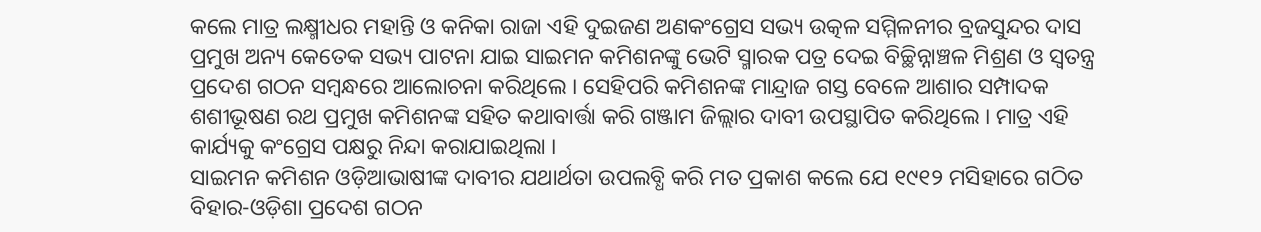କଲେ ମାତ୍ର ଲକ୍ଷ୍ମୀଧର ମହାନ୍ତି ଓ କନିକା ରାଜା ଏହି ଦୁଇଜଣ ଅଣକଂଗ୍ରେସ ସଭ୍ୟ ଉତ୍କଳ ସମ୍ମିଳନୀର ବ୍ରଜସୁନ୍ଦର ଦାସ ପ୍ରମୁଖ ଅନ୍ୟ କେତେକ ସଭ୍ୟ ପାଟନା ଯାଇ ସାଇମନ କମିଶନଙ୍କୁ ଭେଟି ସ୍ମାରକ ପତ୍ର ଦେଇ ବିଚ୍ଛିନ୍ନାଞ୍ଚଳ ମିଶ୍ରଣ ଓ ସ୍ୱତନ୍ତ୍ର ପ୍ରଦେଶ ଗଠନ ସମ୍ୱନ୍ଧରେ ଆଲୋଚନା କରିଥିଲେ । ସେହିପରି କମିଶନଙ୍କ ମାନ୍ଦ୍ରାଜ ଗସ୍ତ ବେଳେ ଆଶାର ସମ୍ପାଦକ ଶଶୀଭୂଷଣ ରଥ ପ୍ରମୁଖ କମିଶନଙ୍କ ସହିତ କଥାବାର୍ତ୍ତା କରି ଗଞ୍ଜାମ ଜିଲ୍ଲାର ଦାବୀ ଉପସ୍ଥାପିତ କରିଥିଲେ । ମାତ୍ର ଏହି କାର୍ଯ୍ୟକୁ କଂଗ୍ରେସ ପକ୍ଷରୁ ନିନ୍ଦା କରାଯାଇଥିଲା ।
ସାଇମନ କମିଶନ ଓଡ଼ିଆଭାଷୀଙ୍କ ଦାବୀର ଯଥାର୍ଥତା ଉପଲବ୍ଧି କରି ମତ ପ୍ରକାଶ କଲେ ଯେ ୧୯୧୨ ମସିହାରେ ଗଠିତ ବିହାର-ଓଡ଼ିଶା ପ୍ରଦେଶ ଗଠନ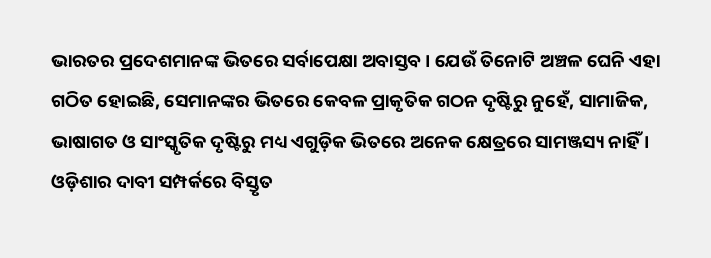ଭାରତର ପ୍ରଦେଶମାନଙ୍କ ଭିତରେ ସର୍ବାପେକ୍ଷା ଅବାସ୍ତବ । ଯେଉଁ ତିନୋଟି ଅଞ୍ଚଳ ଘେନି ଏହା ଗଠିତ ହୋଇଛି, ସେମାନଙ୍କର ଭିତରେ କେବଳ ପ୍ରାକୃତିକ ଗଠନ ଦୃଷ୍ଟିରୁ ନୁହେଁ, ସାମାଜିକ, ଭାଷାଗତ ଓ ସାଂସ୍କୃତିକ ଦୃଷ୍ଟିରୁ ମଧ୍ୟ ଏଗୁଡ଼ିକ ଭିତରେ ଅନେକ କ୍ଷେତ୍ରରେ ସାମଞ୍ଜସ୍ୟ ନାହିଁ । ଓଡ଼ିଶାର ଦାବୀ ସମ୍ପର୍କରେ ବିସ୍ତୃତ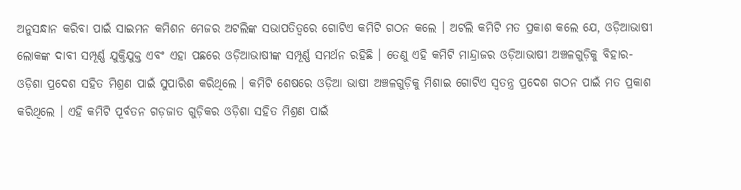ଅନୁସନ୍ଧାନ କରିବା ପାଇଁ ସାଇମନ କମିଶନ ମେଜର ଅଟଲିଙ୍କ ସଭାପତିତ୍ୱରେ ଗୋଟିଏ କମିଟି ଗଠନ କଲେ । ଅଟଲି କମିଟି ମତ ପ୍ରକାଶ କଲେ ଯେ, ଓଡ଼ିଆଭାଷୀ ଲୋକଙ୍କ ଦାବୀ ସମ୍ପୂର୍ଣ୍ଣ ଯୁକ୍ତିଯୁକ୍ତ ଏବଂ ଏହା ପଛରେ ଓଡ଼ିଆଭାଷୀଙ୍କ ସମ୍ପୂର୍ଣ୍ଣ ସମର୍ଥନ ରହିଛି । ତେଣୁ ଏହି କମିଟି ମାନ୍ଦ୍ରାଜର ଓଡ଼ିଆଭାଷୀ ଅଞ୍ଚଳଗୁଡ଼ିକୁ ବିହାର-ଓଡ଼ିଶା ପ୍ରଦେଶ ସହିତ ମିଶ୍ରଣ ପାଇଁ ସୁପାରିଶ କରିଥିଲେ । କମିଟି ଶେଷରେ ଓଡ଼ିଆ ଭାଷୀ ଅଞ୍ଚଳଗୁଡ଼ିକୁ ମିଶାଇ ଗୋଟିଏ ସ୍ୱତନ୍ତ୍ର ପ୍ରଦେଶ ଗଠନ ପାଇଁ ମତ ପ୍ରକାଶ କରିଥିଲେ । ଏହି କମିଟି ପୂର୍ବତନ ଗଡ଼ଜାତ ଗୁଡ଼ିକର ଓଡ଼ିଶା ସହିତ ମିଶ୍ରଣ ପାଇଁ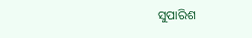ସୁପାରିଶ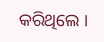କରିଥିଲେ ।